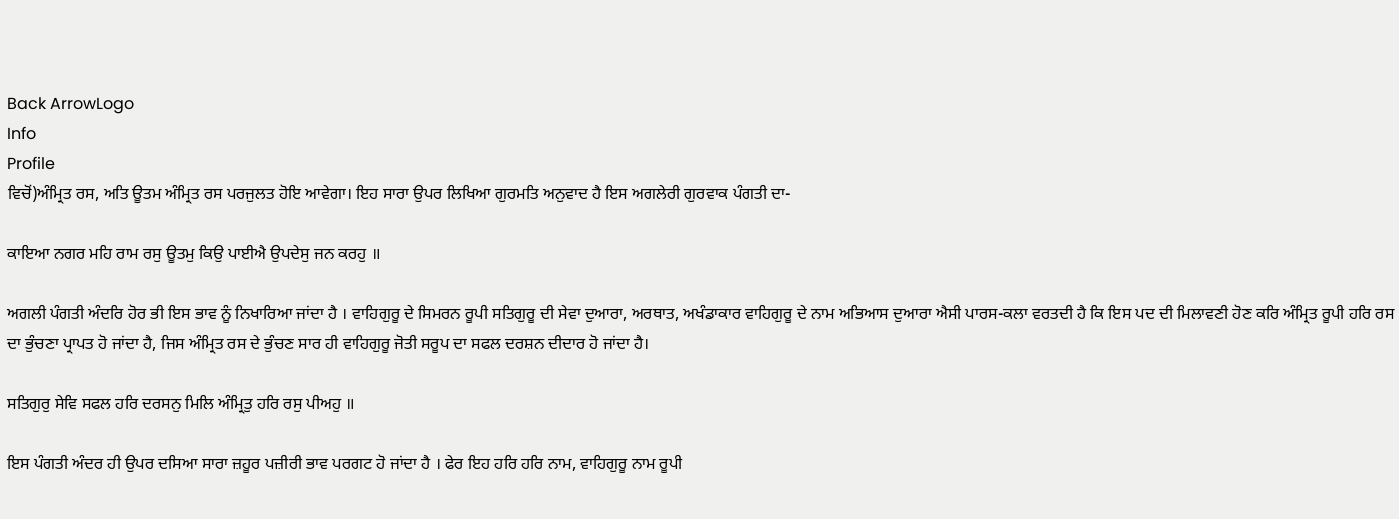Back ArrowLogo
Info
Profile
ਵਿਚੋਂ)ਅੰਮ੍ਰਿਤ ਰਸ, ਅਤਿ ਊਤਮ ਅੰਮ੍ਰਿਤ ਰਸ ਪਰਜੁਲਤ ਹੋਇ ਆਵੇਗਾ। ਇਹ ਸਾਰਾ ਉਪਰ ਲਿਖਿਆ ਗੁਰਮਤਿ ਅਨੁਵਾਦ ਹੈ ਇਸ ਅਗਲੇਰੀ ਗੁਰਵਾਕ ਪੰਗਤੀ ਦਾ-

ਕਾਇਆ ਨਗਰ ਮਹਿ ਰਾਮ ਰਸੁ ਊਤਮੁ ਕਿਉ ਪਾਈਐ ਉਪਦੇਸੁ ਜਨ ਕਰਹੁ ॥

ਅਗਲੀ ਪੰਗਤੀ ਅੰਦਰਿ ਹੋਰ ਭੀ ਇਸ ਭਾਵ ਨੂੰ ਨਿਖਾਰਿਆ ਜਾਂਦਾ ਹੈ । ਵਾਹਿਗੁਰੂ ਦੇ ਸਿਮਰਨ ਰੂਪੀ ਸਤਿਗੁਰੂ ਦੀ ਸੇਵਾ ਦੁਆਰਾ, ਅਰਥਾਤ, ਅਖੰਡਾਕਾਰ ਵਾਹਿਗੁਰੂ ਦੇ ਨਾਮ ਅਭਿਆਸ ਦੁਆਰਾ ਐਸੀ ਪਾਰਸ-ਕਲਾ ਵਰਤਦੀ ਹੈ ਕਿ ਇਸ ਪਦ ਦੀ ਮਿਲਾਵਣੀ ਹੋਣ ਕਰਿ ਅੰਮ੍ਰਿਤ ਰੂਪੀ ਹਰਿ ਰਸ ਦਾ ਭੁੰਚਣਾ ਪ੍ਰਾਪਤ ਹੋ ਜਾਂਦਾ ਹੈ, ਜਿਸ ਅੰਮ੍ਰਿਤ ਰਸ ਦੇ ਭੁੰਚਣ ਸਾਰ ਹੀ ਵਾਹਿਗੁਰੂ ਜੋਤੀ ਸਰੂਪ ਦਾ ਸਫਲ ਦਰਸ਼ਨ ਦੀਦਾਰ ਹੋ ਜਾਂਦਾ ਹੈ।

ਸਤਿਗੁਰੁ ਸੇਵਿ ਸਫਲ ਹਰਿ ਦਰਸਨੁ ਮਿਲਿ ਅੰਮ੍ਰਿਤੁ ਹਰਿ ਰਸੁ ਪੀਅਹੁ ॥

ਇਸ ਪੰਗਤੀ ਅੰਦਰ ਹੀ ਉਪਰ ਦਸਿਆ ਸਾਰਾ ਜ਼ਹੂਰ ਪਜ਼ੀਰੀ ਭਾਵ ਪਰਗਟ ਹੋ ਜਾਂਦਾ ਹੈ । ਫੇਰ ਇਹ ਹਰਿ ਹਰਿ ਨਾਮ, ਵਾਹਿਗੁਰੂ ਨਾਮ ਰੂਪੀ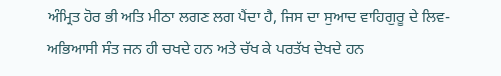ਅੰਮ੍ਰਿਤ ਹੋਰ ਭੀ ਅਤਿ ਮੀਠਾ ਲਗਣ ਲਗ ਪੈਂਦਾ ਹੈ, ਜਿਸ ਦਾ ਸੁਆਦ ਵਾਹਿਗੁਰੂ ਦੇ ਲਿਵ- ਅਭਿਆਸੀ ਸੰਤ ਜਨ ਹੀ ਚਖਦੇ ਹਨ ਅਤੇ ਚੱਖ ਕੇ ਪਰਤੱਖ ਦੇਖਦੇ ਹਨ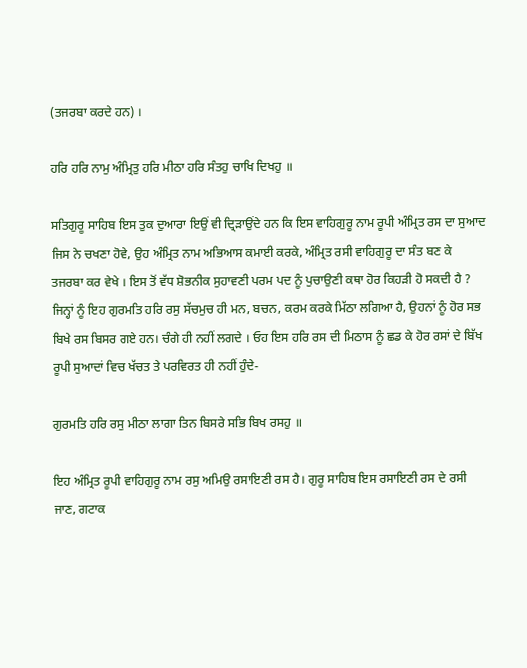(ਤਜਰਬਾ ਕਰਦੇ ਹਨ) ।

ਹਰਿ ਹਰਿ ਨਾਮੁ ਅੰਮ੍ਰਿਤੁ ਹਰਿ ਮੀਠਾ ਹਰਿ ਸੰਤਹੁ ਚਾਖਿ ਦਿਖਹੁ ॥

ਸਤਿਗੁਰੂ ਸਾਹਿਬ ਇਸ ਤੁਕ ਦੁਆਰਾ ਇਉਂ ਵੀ ਦ੍ਰਿੜਾਉਂਦੇ ਹਨ ਕਿ ਇਸ ਵਾਹਿਗੁਰੂ ਨਾਮ ਰੂਪੀ ਅੰਮ੍ਰਿਤ ਰਸ ਦਾ ਸੁਆਦ ਜਿਸ ਨੇ ਚਖਣਾ ਹੋਵੇ, ਉਹ ਅੰਮ੍ਰਿਤ ਨਾਮ ਅਭਿਆਸ ਕਮਾਈ ਕਰਕੇ, ਅੰਮ੍ਰਿਤ ਰਸੀ ਵਾਹਿਗੁਰੂ ਦਾ ਸੰਤ ਬਣ ਕੇ ਤਜਰਬਾ ਕਰ ਵੇਖੇ । ਇਸ ਤੋਂ ਵੱਧ ਸ਼ੋਭਨੀਕ ਸੁਹਾਵਣੀ ਪਰਮ ਪਦ ਨੂੰ ਪੁਚਾਉਣੀ ਕਥਾ ਹੋਰ ਕਿਹੜੀ ਹੋ ਸਕਦੀ ਹੈ ? ਜਿਨ੍ਹਾਂ ਨੂੰ ਇਹ ਗੁਰਮਤਿ ਹਰਿ ਰਸੁ ਸੱਚਮੁਚ ਹੀ ਮਨ, ਬਚਨ, ਕਰਮ ਕਰਕੇ ਮਿੱਠਾ ਲਗਿਆ ਹੈ, ਉਹਨਾਂ ਨੂੰ ਹੋਰ ਸਭ ਬਿਖੇ ਰਸ ਬਿਸਰ ਗਏ ਹਨ। ਚੰਗੇ ਹੀ ਨਹੀਂ ਲਗਦੇ । ਓਹ ਇਸ ਹਰਿ ਰਸ ਦੀ ਮਿਠਾਸ ਨੂੰ ਛਡ ਕੇ ਹੋਰ ਰਸਾਂ ਦੇ ਬਿੱਖ ਰੂਪੀ ਸੁਆਦਾਂ ਵਿਚ ਖੱਚਤ ਤੇ ਪਰਵਿਰਤ ਹੀ ਨਹੀਂ ਹੁੰਦੇ-

ਗੁਰਮਤਿ ਹਰਿ ਰਸੁ ਮੀਠਾ ਲਾਗਾ ਤਿਨ ਬਿਸਰੇ ਸਭਿ ਬਿਖ ਰਸਹੁ ॥

ਇਹ ਅੰਮ੍ਰਿਤ ਰੂਪੀ ਵਾਹਿਗੁਰੂ ਨਾਮ ਰਸੁ ਅਮਿਉ ਰਸਾਇਣੀ ਰਸ ਹੈ। ਗੁਰੂ ਸਾਹਿਬ ਇਸ ਰਸਾਇਣੀ ਰਸ ਦੇ ਰਸੀ ਜਾਣ, ਗਟਾਕ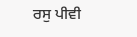ਰਸੁ ਪੀਵੀ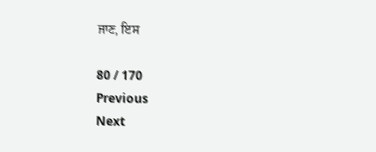ਜਾਣ, ਇਸ

80 / 170
Previous
Next